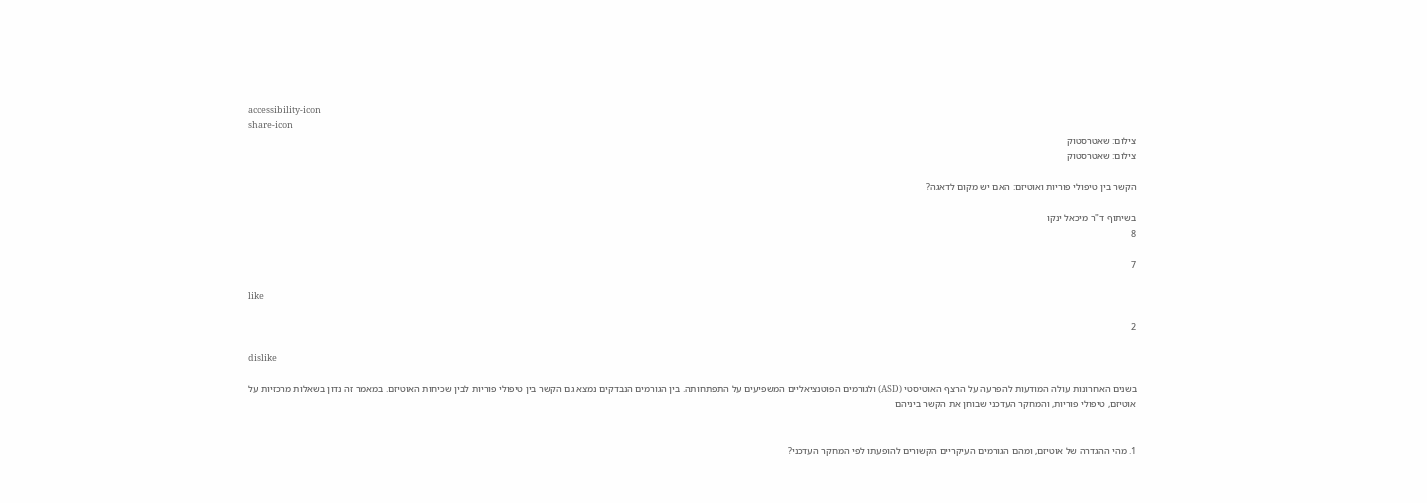accessibility-icon
share-icon
צילום: שאטרסטוק
צילום: שאטרסטוק

הקשר בין טיפולי פוריות ואוטיזם: האם יש מקום לדאגה?

בשיתוף ד"ר מיכאל ינקו
8

7

like

2

dislike

בשנים האחרונות עולה המודעות להפרעה על הרצף האוטיסטי (ASD) ולגורמים הפוטנציאליים המשפיעים על התפתחותה. בין הגורמים הנבדקים נמצא גם הקשר בין טיפולי פוריות לבין שכיחות האוטיזם. במאמר זה נדון בשאלות מרכזיות על אוטיזם, טיפולי פוריות, והמחקר העדכני שבוחן את הקשר ביניהם


1. מהי ההגדרה של אוטיזם, ומהם הגורמים העיקריים הקשורים להופעתו לפי המחקר העדכני?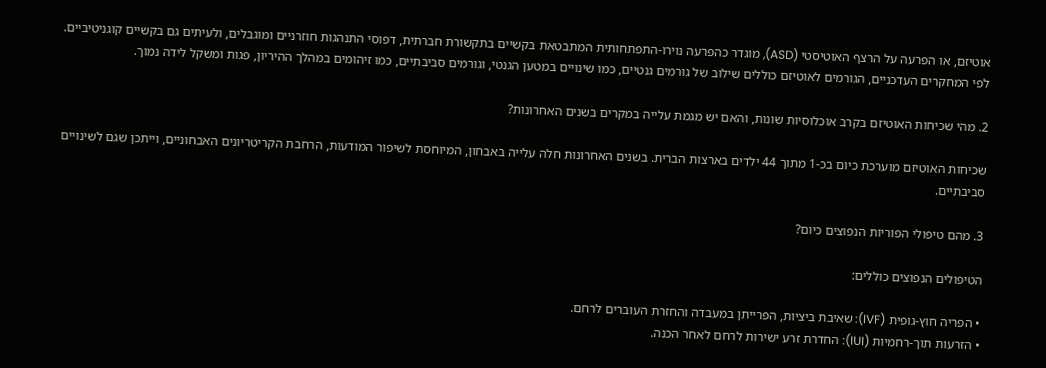אוטיזם, או הפרעה על הרצף האוטיסטי (ASD), מוגדר כהפרעה נוירו-התפתחותית המתבטאת בקשיים בתקשורת חברתית, דפוסי התנהגות חוזרניים ומוגבלים, ולעיתים גם בקשיים קוגניטיביים. לפי המחקרים העדכניים, הגורמים לאוטיזם כוללים שילוב של גורמים גנטיים, כמו שינויים במטען הגנטי, וגורמים סביבתיים, כמו זיהומים במהלך ההיריון, פגות ומשקל לידה נמוך.

2. מהי שכיחות האוטיזם בקרב אוכלוסיות שונות, והאם יש מגמת עלייה במקרים בשנים האחרונות?

שכיחות האוטיזם מוערכת כיום בכ-1 מתוך 44 ילדים בארצות הברית. בשנים האחרונות חלה עלייה באבחון, המיוחסת לשיפור המודעות, הרחבת הקריטריונים האבחוניים, וייתכן שגם לשינויים סביבתיים.

3. מהם טיפולי הפוריות הנפוצים כיום?

הטיפולים הנפוצים כוללים:

• הפריה חוץ-גופית (IVF): שאיבת ביציות, הפרייתן במעבדה והחזרת העוברים לרחם.
• הזרעות תוך-רחמיות (IUI): החדרת זרע ישירות לרחם לאחר הכנה.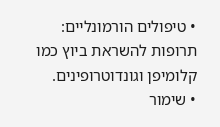• טיפולים הורמונליים: תרופות להשראת ביוץ כמו קלומיפן וגונדוטרופינים.
• שימור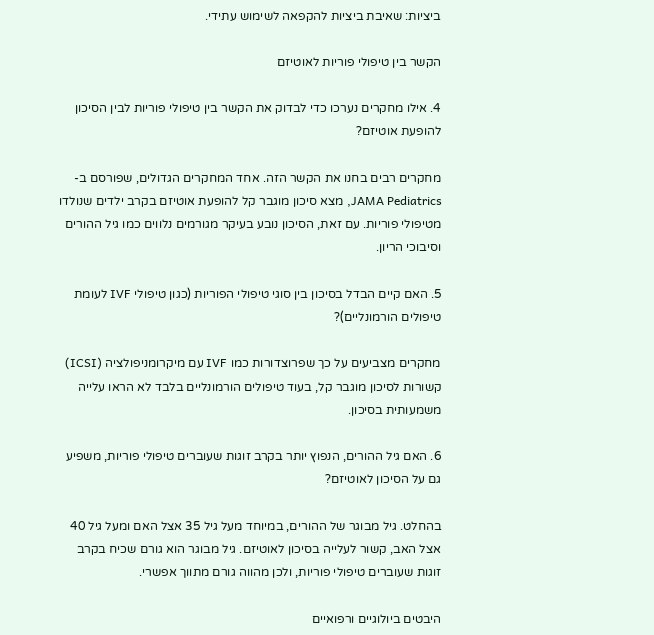ביציות: שאיבת ביציות להקפאה לשימוש עתידי.

הקשר בין טיפולי פוריות לאוטיזם

4. אילו מחקרים נערכו כדי לבדוק את הקשר בין טיפולי פוריות לבין הסיכון להופעת אוטיזם?

מחקרים רבים בחנו את הקשר הזה. אחד המחקרים הגדולים, שפורסם ב-JAMA Pediatrics, מצא סיכון מוגבר קל להופעת אוטיזם בקרב ילדים שנולדו מטיפולי פוריות. עם זאת, הסיכון נובע בעיקר מגורמים נלווים כמו גיל ההורים וסיבוכי הריון.

5. האם קיים הבדל בסיכון בין סוגי טיפולי הפוריות (כגון טיפולי IVF לעומת טיפולים הורמונליים)?

מחקרים מצביעים על כך שפרוצדורות כמו IVF עם מיקרומניפולציה (ICSI) קשורות לסיכון מוגבר קל, בעוד טיפולים הורמונליים בלבד לא הראו עלייה משמעותית בסיכון.

6. האם גיל ההורים, הנפוץ יותר בקרב זוגות שעוברים טיפולי פוריות, משפיע גם על הסיכון לאוטיזם?

בהחלט. גיל מבוגר של ההורים, במיוחד מעל גיל 35 אצל האם ומעל גיל 40 אצל האב, קשור לעלייה בסיכון לאוטיזם. גיל מבוגר הוא גורם שכיח בקרב זוגות שעוברים טיפולי פוריות, ולכן מהווה גורם מתווך אפשרי.

היבטים ביולוגיים ורפואיים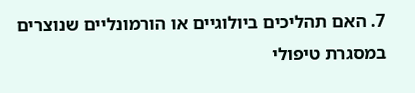7. האם תהליכים ביולוגיים או הורמונליים שנוצרים במסגרת טיפולי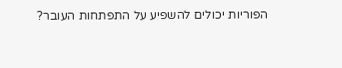הפוריות יכולים להשפיע על התפתחות העובר?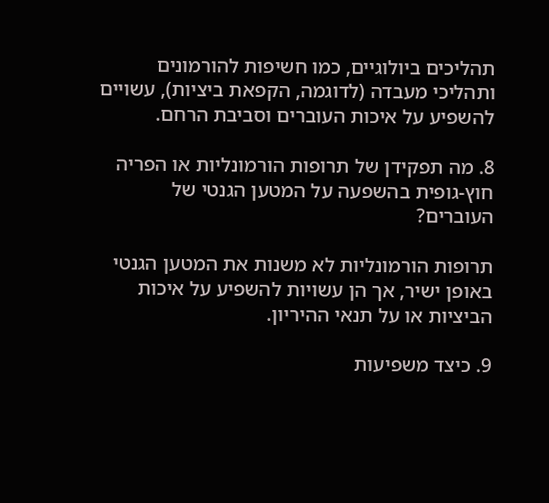תהליכים ביולוגיים, כמו חשיפות להורמונים ותהליכי מעבדה (לדוגמה, הקפאת ביציות), עשויים להשפיע על איכות העוברים וסביבת הרחם.

8. מה תפקידן של תרופות הורמונליות או הפריה חוץ-גופית בהשפעה על המטען הגנטי של העוברים?

תרופות הורמונליות לא משנות את המטען הגנטי באופן ישיר, אך הן עשויות להשפיע על איכות הביציות או על תנאי ההיריון.

9. כיצד משפיעות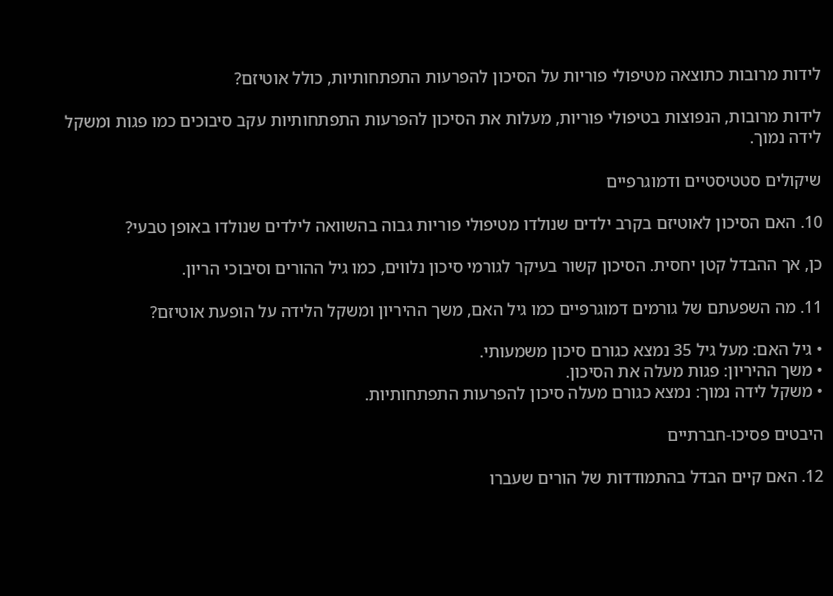לידות מרובות כתוצאה מטיפולי פוריות על הסיכון להפרעות התפתחותיות, כולל אוטיזם?

לידות מרובות, הנפוצות בטיפולי פוריות, מעלות את הסיכון להפרעות התפתחותיות עקב סיבוכים כמו פגות ומשקל לידה נמוך.

שיקולים סטטיסטיים ודמוגרפיים

10. האם הסיכון לאוטיזם בקרב ילדים שנולדו מטיפולי פוריות גבוה בהשוואה לילדים שנולדו באופן טבעי?

כן, אך ההבדל קטן יחסית. הסיכון קשור בעיקר לגורמי סיכון נלווים, כמו גיל ההורים וסיבוכי הריון.

11. מה השפעתם של גורמים דמוגרפיים כמו גיל האם, משך ההיריון ומשקל הלידה על הופעת אוטיזם?

• גיל האם: מעל גיל 35 נמצא כגורם סיכון משמעותי.
• משך ההיריון: פגות מעלה את הסיכון.
• משקל לידה נמוך: נמצא כגורם מעלה סיכון להפרעות התפתחותיות.

היבטים פסיכו-חברתיים

12. האם קיים הבדל בהתמודדות של הורים שעברו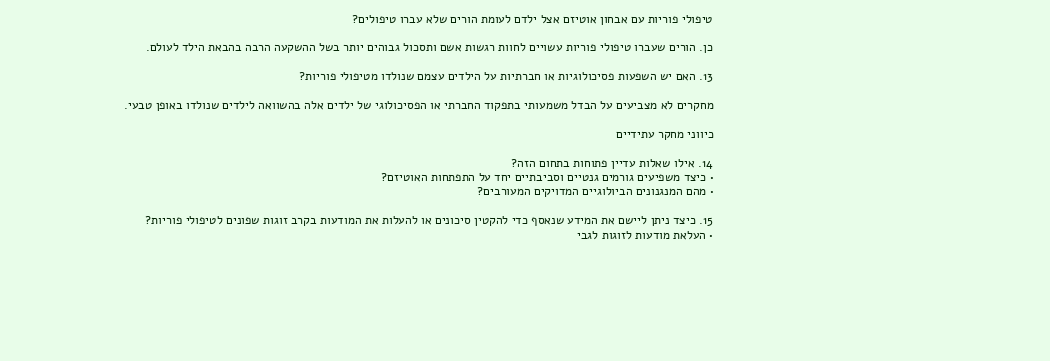טיפולי פוריות עם אבחון אוטיזם אצל ילדם לעומת הורים שלא עברו טיפולים?

כן. הורים שעברו טיפולי פוריות עשויים לחוות רגשות אשם ותסכול גבוהים יותר בשל ההשקעה הרבה בהבאת הילד לעולם.

13. האם יש השפעות פסיכולוגיות או חברתיות על הילדים עצמם שנולדו מטיפולי פוריות?

מחקרים לא מצביעים על הבדל משמעותי בתפקוד החברתי או הפסיכולוגי של ילדים אלה בהשוואה לילדים שנולדו באופן טבעי.

כיווני מחקר עתידיים

14. אילו שאלות עדיין פתוחות בתחום הזה?
• כיצד משפיעים גורמים גנטיים וסביבתיים יחד על התפתחות האוטיזם?
• מהם המנגנונים הביולוגיים המדויקים המעורבים?

15. כיצד ניתן ליישם את המידע שנאסף כדי להקטין סיכונים או להעלות את המודעות בקרב זוגות שפונים לטיפולי פוריות?
• העלאת מודעות לזוגות לגבי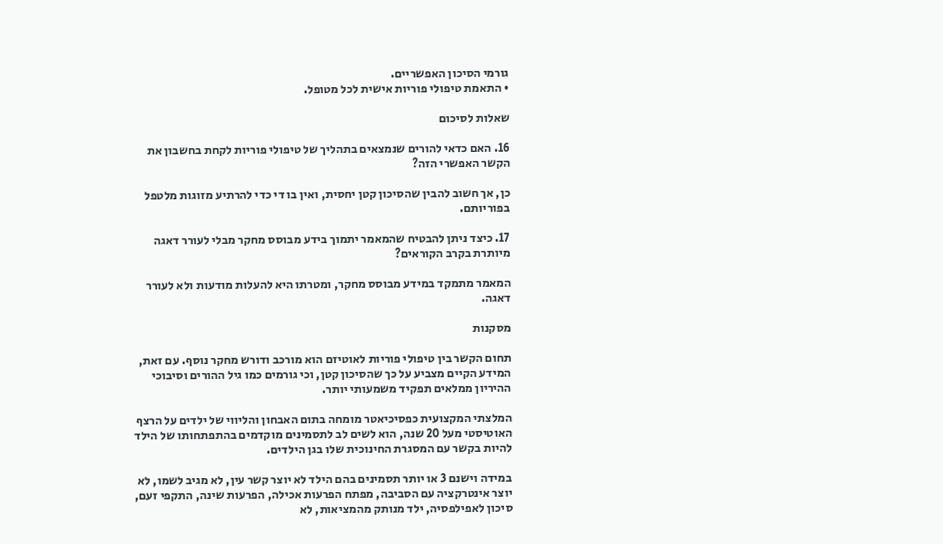גורמי הסיכון האפשריים.
• התאמת טיפולי פוריות אישית לכל מטופל.

שאלות לסיכום

16. האם כדאי להורים שנמצאים בתהליך של טיפולי פוריות לקחת בחשבון את הקשר האפשרי הזה?

כן, אך חשוב להבין שהסיכון קטן יחסית, ואין בו די כדי להרתיע מזוגות מלטפל בפוריותם.

17. כיצד ניתן להבטיח שהמאמר יתמוך בידע מבוסס מחקר מבלי לעורר דאגה מיותרת בקרב הקוראים?

המאמר מתמקד במידע מבוסס מחקר, ומטרתו היא להעלות מודעות ולא לעורר דאגה.

מסקנות

תחום הקשר בין טיפולי פוריות לאוטיזם הוא מורכב ודורש מחקר נוסף. עם זאת, המידע הקיים מצביע על כך שהסיכון קטן, וכי גורמים כמו גיל ההורים וסיבוכי ההיריון ממלאים תפקיד משמעותי יותר.

המלצתי המקצועית כפסיכיאטר מומחה בתום האבחון והליווי של ילדים על הרצף האוטיסטי מעל 20 שנה, הוא לשים לב לתסמינים מוקדמים בהתפתחותו של הילד להיות בקשר עם המסגרת החינוכית שלו בגן הילדים.

במידה וישנם 3 או יותר תסמינים בהם הילד לא יוצר קשר עין, לא מגיב לשמו, לא יוצר אינטרקציה עם הסביבה, מפתח הפרעות אכילה, הפרעות שינה, התקפי זעם, סיכון לאפילפסיה, ילד מנותק מהמציאות, לא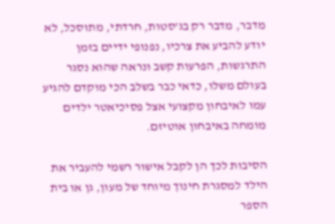מדבר, מדבר רק בג'סטות, חרדתי, מתוסכל, לא יודע להביע את צרכיו, נפנופי ידיים בזמן התרגשות, הפרעות קשב ונראה שהוא נסגר בעולם משלו, כדאי כבר בשלב הכי מוקדם להגיע עמו לאיבחון מקצועי אצל פסיכיאטר ילדים מומחה באיבחון אוטיזם.

הסיבות לכך הן לקבל אישור רשמי להעביר את הילד למסגרת חינוך מיוחד של מעון, גן או בית הספר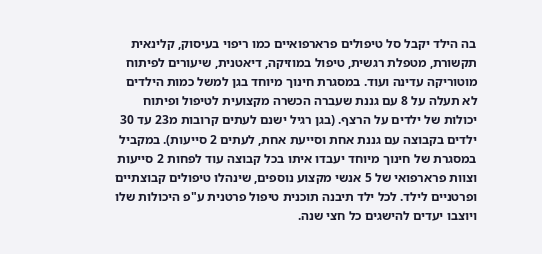בה הילד יקבל סל טיפולים פרארפואיים כמו ריפוי בעיסוק, קלינאית תקשורת, מטפלת רגשית, טיפול במוזיקה, דיאטנית, שיעורים לפיתוח מוטוריקה עדינה ועוד. במסגרת חינוך מיוחד בגן למשל כמות הילדים לא תעלה על 8 עם גננת שעברה הכשרה מקצועית לטיפול ופיתוח יכולות של ילדים על הרצף. (בגן רגיל ישנם לעתים קרובות מ23 עד 30 ילדים בקבוצה עם גננת אחת וסייעת אחת, לעתים 2 סייעות). במקביל במסגרת של חינוך מיוחד יעבדו איתו בכל קבוצה עוד לפחות 2 סייעות וצוות פרארפואי של 5 אנשי מקצוע נוספים, שינהלו טיפולים קבוצתיים ופרטניים לילד. לכל ילד תיבנה תוכנית טיפול פרטנית ע"פ היכולות שלו ויוצבו יעדים להישגים כל חצי שנה.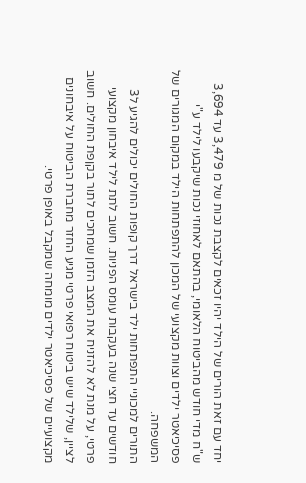יחד עם זאת הורים של הילד יהיו זכאים לקצבת נכות של מ 3,479 עד 3,694 ש"ח מדי חודש מהביטוח הלאומי, בהתאם לאחוזי נכות שיקבעו לילד ע"י פסיכיאטר ילדים וצוות מקצועי של המכון להתפתחות הילד במקום המגורים של המשפחה.
התורים למכוניי התפתחות ילד בישראל דרך קופות החולים יכולים להגיע ל3 חודשים עד חצי שנה בעקבות עומס הפניות. חשוב לתת לילד איבחון מקצועי פרטי, על מנת לא להזניח את המצב הזמן שמחכים לתור בקןפת החולים. חשוב לציין, שלילד שיש ביטוח רפואי פרטי מגיע החזר מחברת הביטוח על איבחונים מקצועיים של פסיכיאטר ילדים מומחה שמקבל באופן פרטי.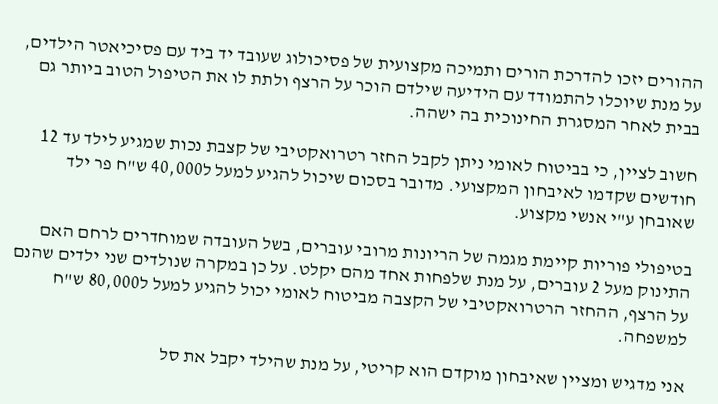ההורים יזכו להדרכת הורים ותמיכה מקצועית של פסיכולוג שעובד יד ביד עם פסיכיאטר הילדים, על מנת שיוכלו להתמודד עם הידיעה שילדם הוכר על הרצף ולתת לו את הטיפול הטוב ביותר גם בבית לאחר המסגרת החינוכית בה ישהה.

חשוב לציין, כי בביטוח לאומי ניתן לקבל החזר רטרואקטיבי של קצבת נכות שמגיע לילד עד 12 חודשים שקדמו לאיבחון המקצועי. מדובר בסכום שיכול להגיע למעל ל40,000 ש"ח פר ילד שאובחן ע"י אנשי מקצוע.

בטיפולי פוריות קיימת מגמה של הריונות מרובי עוברים, בשל העובדה שמוחדרים לרחם האם התינוק מעל 2 עוברים, על מנת שלפחות אחד מהם יקלט. על כן במקרה שנולדים שני ילדים שהנם על הרצף, ההחזר הרטרואקטיבי של הקצבה מביטוח לאומי יכול להגיע למעל ל80,000 ש"ח למשפחה.

אני מדגיש ומציין שאיבחון מוקדם הוא קריטי, על מנת שהילד יקבל את סל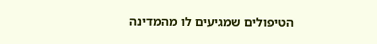הטיפולים שמגיעים לו מהמדינה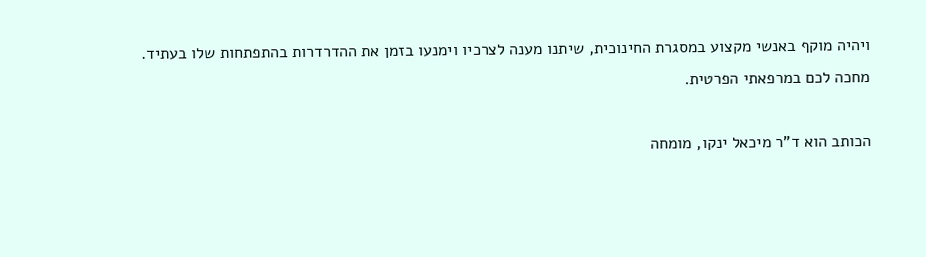ויהיה מוקף באנשי מקצוע במסגרת החינוכית, שיתנו מענה לצרכיו וימנעו בזמן את ההדרדרות בהתפתחות שלו בעתיד.
מחכה לכם במרפאתי הפרטית.

הכותב הוא ד"ר מיכאל ינקו, מומחה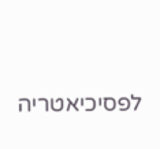לפסיכיאטריה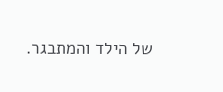של הילד והמתבגר.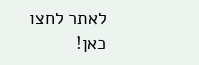לאתר לחצו כאן!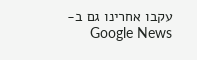עקבו אחרינו גם ב-Google News